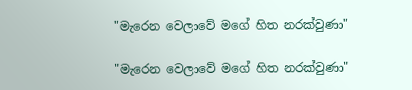"මැරෙන වෙලාවේ මගේ හිත නරක්වුණා"

"මැරෙන වෙලාවේ මගේ හිත නරක්වුණා"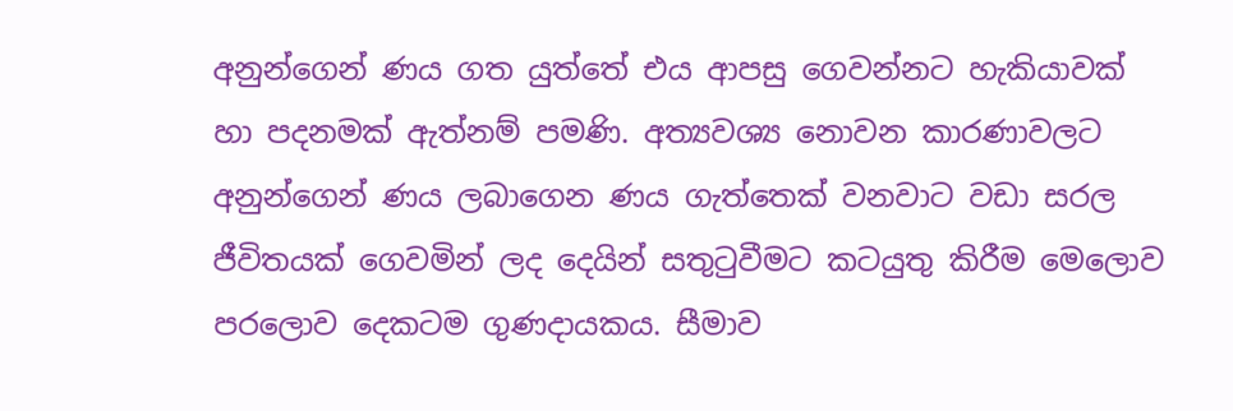අනුන්ගෙන් ණය ගත යුත්තේ එය ආපසු ගෙවන්නට හැකියාවක් හා පදනමක් ඇත්නම් පමණි. අත්‍යවශ්‍ය නොවන කාරණාවලට අනුන්ගෙන් ණය ලබාගෙන ණය ගැත්තෙක් වනවාට වඩා සරල ජීවිතයක් ගෙවමින් ලද දෙයින් සතුටුවීමට කටයුතු කිරීම මෙලොව පරලොව දෙකටම ගුණදායකය. සීමාව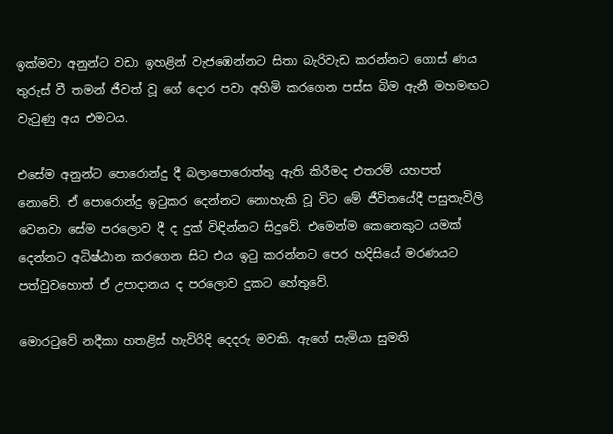ඉක්මවා අනුන්ට වඩා ඉහළින් වැජඹෙන්නට සිතා බැරිවැඩ කරන්නට ගොස් ණය තුරුස් වී තමන් ජීවත් වූ ගේ දොර පවා අහිමි කරගෙන පස්ස බිම ඇනී මහමඟට වැටුණු අය එමටය.

එසේම අනුන්ට පොරොන්දු දී බලාපොරොත්තු ඇති කිරීමද එතරම් යහපත් නොවේ. ඒ පොරොන්දු ඉටුකර දෙන්නට නොහැකි වූ විට මේ ජීවිතයේදී පසුතැවිලි වෙනවා සේම පරලොව දී ද දුක් විඳින්නට සිදුවේ. එමෙන්ම කෙනෙකුට යමක් දෙන්නට අධිෂ්ඨාන කරගෙන සිට එය ඉටු කරන්නට පෙර හදිසියේ මරණයට පත්වුවහොත් ඒ උපාදානය ද පරලොව දුකට හේතුවේ.

මොරටුවේ නදීකා හතළිස් හැවිරිදි දෙදරු මවකි. ඇගේ සැමියා සුමති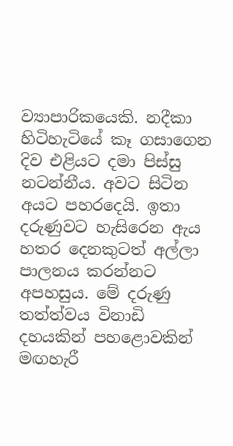ව්‍යාපාරිකයෙකි. නදීකා හිටිහැටියේ කෑ ගසාගෙන දිව එළියට දමා පිස්සු නටන්නීය. අවට සිටින අයට පහරදෙයි. ඉතා දරුණුවට හැසිරෙන ඇය හතර දෙනකුටත් අල්ලා පාලනය කරන්නට අපහසුය. මේ දරුණු තත්ත්වය විනාඩි දහයකින් පහළොවකින් මඟහැරී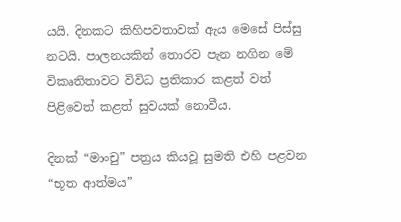යයි. දිනකට කිහිපවතාවක් ඇය මෙසේ පිස්සු නටයි. පාලනයකින් තොරව පැන නගින මේ විකෘතිතාවට විවිධ ප්‍රතිකාර කළත් වත් පිළිවෙත් කළත් සුවයක් නොවීය.

දිනක් “මාංචු” පත්‍රය කියවූ සුමති එහි පළවන “භූත ආත්මය”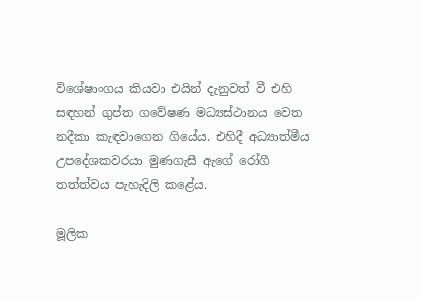විශේෂාංගය කියවා එයින් දැනුවත් වී එහි සඳහන් ගුප්ත ගවේෂණ මධ්‍යස්ථානය වෙත නදීකා කැඳවාගෙන ගියේය. එහිදී අධ්‍යාත්මීය උපදේශකවරයා මුණගැසී ඇගේ රෝගී තත්ත්වය පැහැදිලි කළේය.

මූලික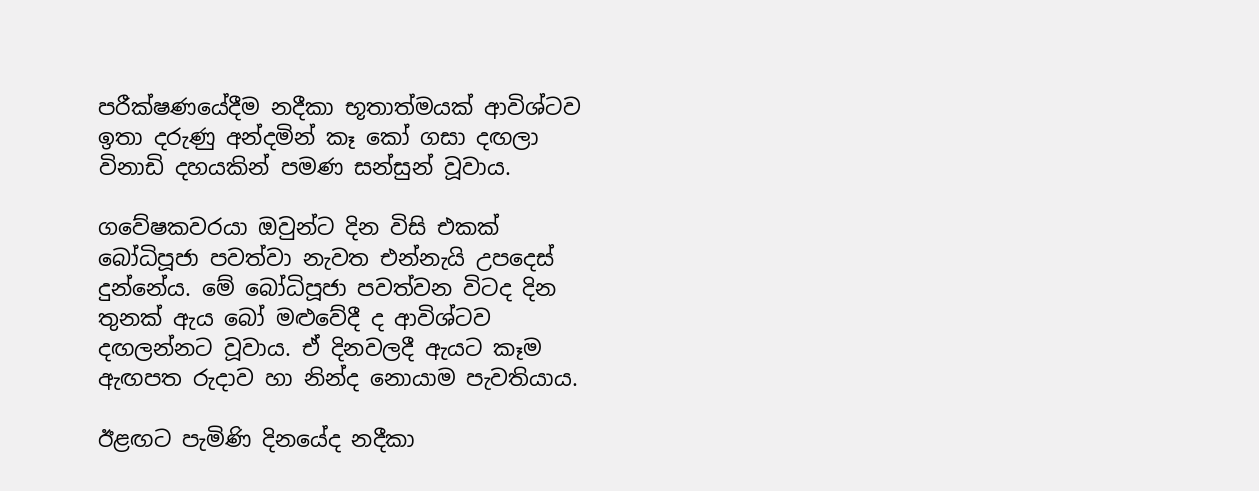පරීක්ෂණයේදීම නදීකා භූතාත්මයක් ආවිශ්ටව ඉතා දරුණු අන්දමින් කෑ කෝ ගසා දඟලා විනාඩි දහයකින් පමණ සන්සුන් වූවාය.

ගවේෂකවරයා ඔවුන්ට දින විසි එකක් බෝධිපූජා පවත්වා නැවත එන්නැයි උපදෙස් දුන්නේය. මේ බෝධිපූජා පවත්වන විටද දින තුනක් ඇය බෝ මළුවේදී ද ආවිශ්ටව දඟලන්නට වූවාය. ඒ දිනවලදී ඇයට කෑම ඇඟපත රුදාව හා නින්ද නොයාම පැවතියාය.

ඊළඟට පැමිණි දිනයේද නදීකා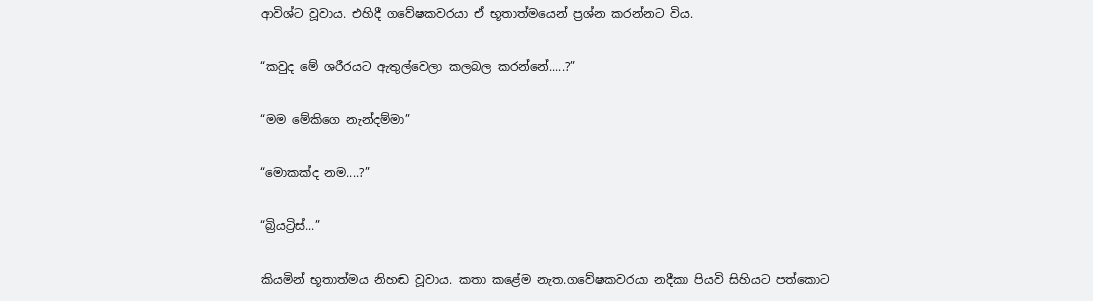ආවිශ්ට වූවාය. එහිදී ගවේෂකවරයා ඒ භූතාත්මයෙන් ප්‍රශ්න කරන්නට විය.

“කවුද මේ ශරීරයට ඇතුල්වෙලා කලබල කරන්නේ.....?”

“මම මේකිගෙ නැන්දම්මා”

“මොකක්ද නම....?”

“බ්‍රියට්‍රිස්...”

කියමින් භූතාත්මය නිහඬ වූවාය. කතා කළේම නැත.ගවේෂකවරයා නදීකා පියවි සිහියට පත්කොට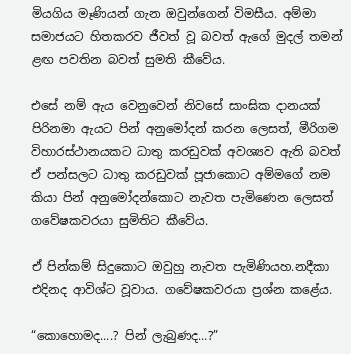මියගිය මෑණියන් ගැන ඔවුන්ගෙන් විමසීය. අම්මා සමාජයට හිතකරව ජීවත් වූ බවත් ඇගේ මුදල් තමන් ළඟ පවතින බවත් සුමති කීවේය.

එසේ නම් ඇය වෙනුවෙන් නිවසේ සාංඝික දානයක් පිරිනමා ඇයට පින් අනුමෝදන් කරන ලෙසත්, මීරිගම විහාරස්ථානයකට ධාතු කරඩුවක් අවශ්‍යව ඇති බවත් ඒ පන්සලට ධාතු කරඩුවක් පූජාකොට අම්මගේ නම කියා පින් අනුමෝදන්කොට නැවත පැමිණෙන ලෙසත් ගවේෂකවරයා සුමිතිට කීවේය.

ඒ පින්කම් සිදුකොට ඔවුහු නැවත පැමිණියහ.නදීකා එදිනද ආවිශ්ට වූවාය. ගවේෂකවරයා ප්‍රශ්න කළේය.

“කොහොමද....? පින් ලැබුණද...?”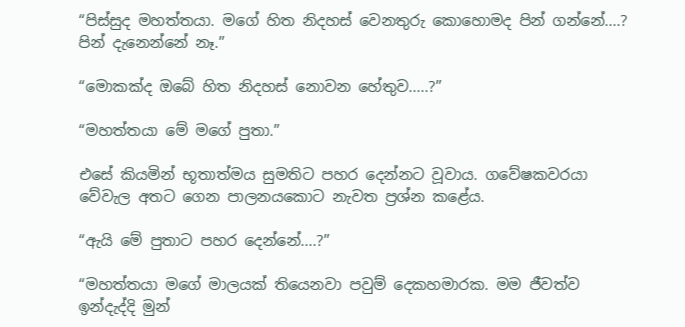“පිස්සුද මහත්තයා. මගේ හිත නිදහස් වෙනතුරු කොහොමද පින් ගන්නේ....? පින් දැනෙන්නේ නෑ.”

“මොකක්ද ඔබේ හිත නිදහස් නොවන හේතුව.....?”

“මහත්තයා මේ මගේ පුතා.”

එසේ කියමින් භූතාත්මය සුමතිට පහර දෙන්නට වූවාය. ගවේෂකවරයා වේවැල අතට ගෙන පාලනයකොට නැවත ප්‍රශ්න කළේය.

“ඇයි මේ පුතාට පහර දෙන්නේ....?”

“මහත්තයා මගේ මාලයක් තියෙනවා පවුම් දෙකහමාරක. මම ජීවත්ව ඉන්දැද්දි මුන්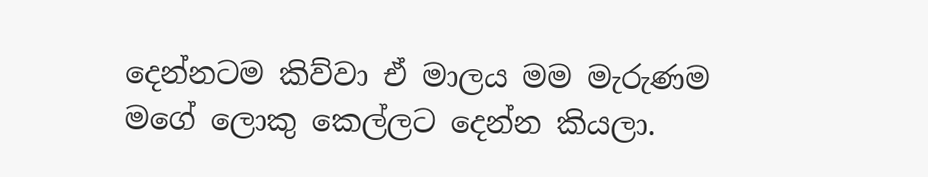දෙන්නටම කිව්වා ඒ මාලය මම මැරුණම මගේ ලොකු කෙල්ලට දෙන්න කියලා.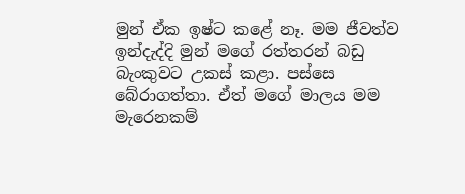මුන් ඒක ඉෂ්ට කළේ නෑ. මම ජීවත්ව ඉන්දැද්දි මුන් මගේ රත්තරන් බඩු බැංකුවට උකස් කළා. පස්සෙ බේරාගත්තා. ඒත් මගේ මාලය මම මැරෙනකම්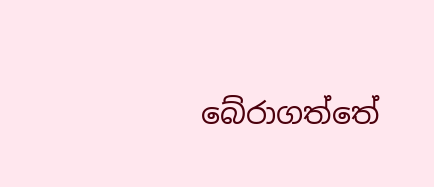බේරාගත්තේ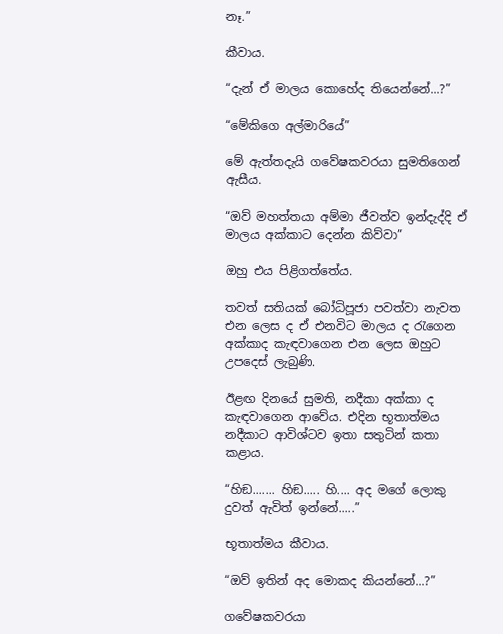නෑ.”

කීවාය.

“දැන් ඒ මාලය කොහේද තියෙන්නේ...?”

“මේකිගෙ අල්මාරියේ”

මේ ඇත්තදැයි ගවේෂකවරයා සුමතිගෙන් ඇසීය.

“ඔව් මහත්තයා අම්මා ජීවත්ව ඉන්දැද්දි ඒ මාලය අක්කාට දෙන්න කිව්වා”

ඔහු එය පිළිගත්තේය.

තවත් සතියක් බෝධිපූජා පවත්වා නැවත එන ලෙස ද ඒ එනවිට මාලය ද රැගෙන අක්කාද කැඳවාගෙන එන ලෙස ඔහුට උපදෙස් ලැබුණි.

ඊළඟ දිනයේ සුමති, නදීකා අක්කා ද කැඳවාගෙන ආවේය. එදින භූතාත්මය නදීකාට ආවිශ්ටව ඉතා සතුටින් කතා කළාය.

“හිඞ....... හිඞ..... හි.... අද මගේ ලොකු දුවත් ඇවිත් ඉන්නේ.....”

භූතාත්මය කීවාය.

“ඔව් ඉතින් අද මොකද කියන්නේ...?”

ගවේෂකවරයා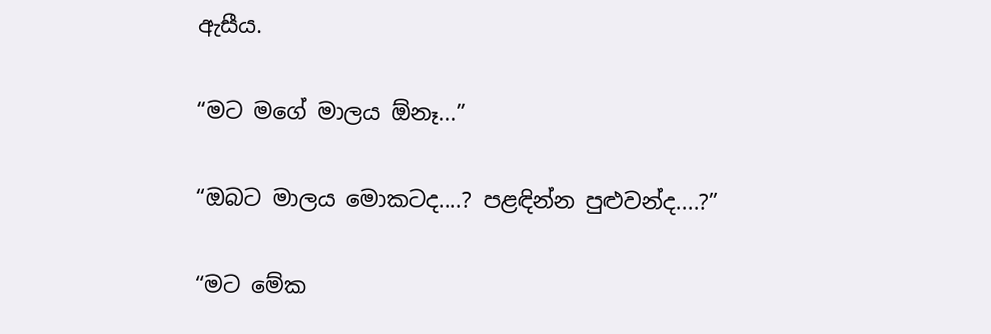ඇසීය.

“මට මගේ මාලය ඕනෑ...”

“ඔබට මාලය මොකටද....? පළඳින්න පුළුවන්ද....?”

“මට මේක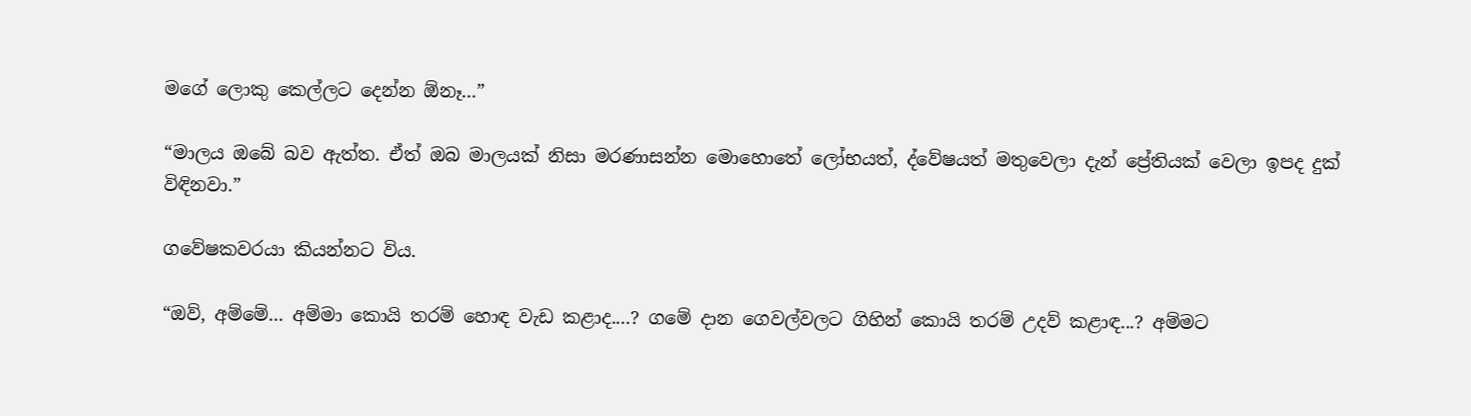මගේ ලොකු කෙල්ලට දෙන්න ඕනෑ...”

“මාලය ඔබේ බව ඇත්ත. ඒත් ඔබ මාලයක් නිසා මරණාසන්න මොහොතේ ලෝභයත්, ද්වේෂයත් මතුවෙලා දැන් ප්‍රේතියක් වෙලා ඉපද දුක් විඳිනවා.”

ගවේෂකවරයා කියන්නට විය.

“ඔව්, අම්මේ... අම්මා කොයි තරම් හොඳ වැඩ කළාද....? ගමේ දාන ගෙවල්වලට ගිහින් කොයි තරම් උදව් කළාඳ...? අම්මට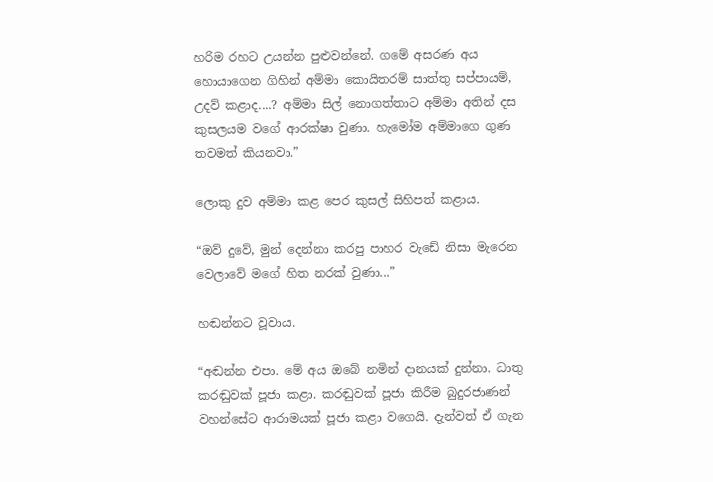හරිම රහට උයන්න පුළුවන්නේ. ගමේ අසරණ අය හොයාගෙන ගිහින් අම්මා කොයිතරම් සාත්තු සප්පායම්, උදව් කළාද....? අම්මා සිල් නොගත්තාට අම්මා අතින් දස කුසලයම වගේ ආරක්ෂා වුණා. හැමෝම අම්මාගෙ ගුණ තවමත් කියනවා.”

ලොකු දුව අම්මා කළ පෙර කුසල් සිහිපත් කළාය.

“ඔව් දුවේ, මුන් දෙන්නා කරපු පාහර වැඩේ නිසා මැරෙන වෙලාවේ මගේ හිත නරක් වුණා...”

හඬන්නට වූවාය.

“අඬන්න එපා. මේ අය ඔබේ නමින් දානයක් දුන්නා. ධාතු කරඬුවක් පූජා කළා. කරඬුවක් පූජා කිරීම බුදුරජාණන් වහන්සේට ආරාමයක් පූජා කළා වගෙයි. දැන්වත් ඒ ගැන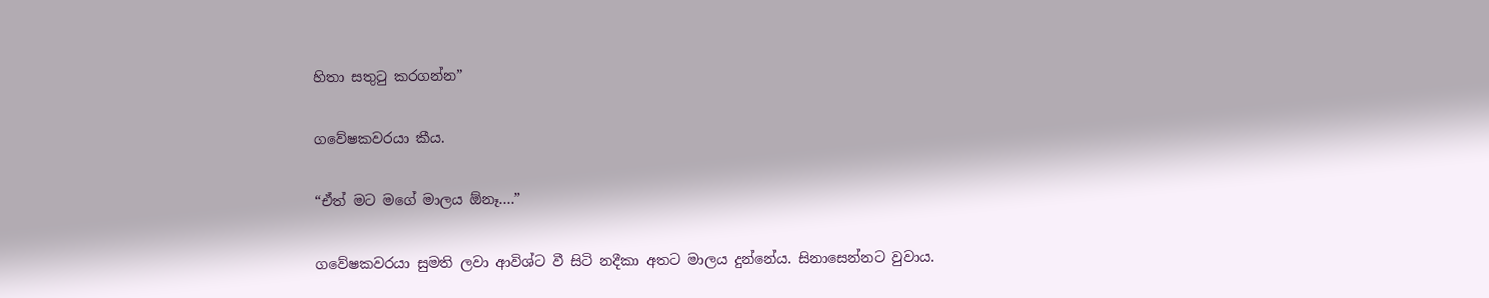හිතා සතුටු කරගන්න”

ගවේෂකවරයා කීය.

“ඒත් මට මගේ මාලය ඕනෑ....”

ගවේෂකවරයා සුමති ලවා ආවිශ්ට වී සිටි නදීකා අතට මාලය දුන්නේය. සිනාසෙන්නට වුවාය.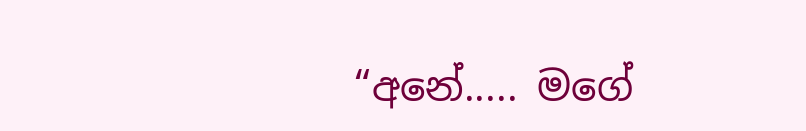“අනේ..... මගේ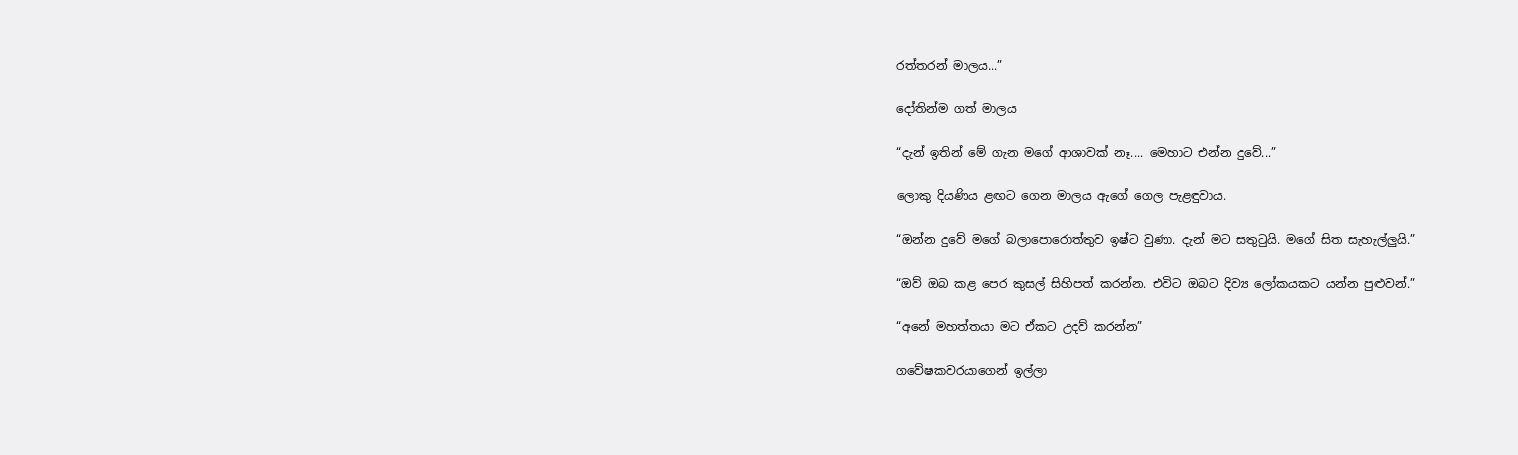රත්තරන් මාලය...”

දෝතින්ම ගත් මාලය

“දැන් ඉතින් මේ ගැන මගේ ආශාවක් නෑ.... මෙහාට එන්න දුවේ...”

ලොකු දියණිය ළඟට ගෙන මාලය ඇගේ ගෙල පැළඳුවාය.

“ඔන්න දුවේ මගේ බලාපොරොත්තුව ඉෂ්ට වුණා. දැන් මට සතුටුයි. මගේ සිත සැහැල්ලුයි.”

“ඔව් ඔබ කළ පෙර කුසල් සිහිපත් කරන්න. එවිට ඔබට දිව්‍ය ලෝකයකට යන්න පුළුවන්.”

“අනේ මහත්තයා මට ඒකට උදව් කරන්න”

ගවේෂකවරයාගෙන් ඉල්ලා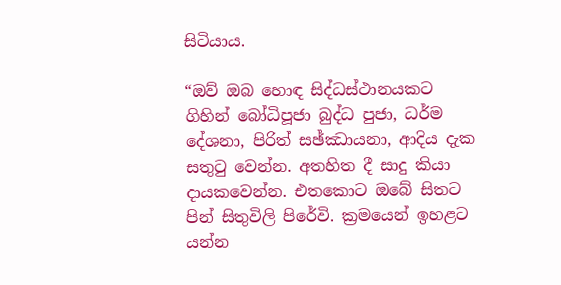සිටියාය.

“ඔව් ඔබ හොඳ සිද්ධස්ථානයකට ගිහින් බෝධිපූජා බුද්ධ පුජා, ධර්ම දේශනා, පිරිත් සඡ්ඣායනා, ආදිය දැක සතුටු වෙන්න. අතහිත දී සාදු කියා දායකවෙන්න. එතකොට ඔබේ සිතට පින් සිතුවිලි පිරේවි. ක්‍රමයෙන් ඉහළට යන්න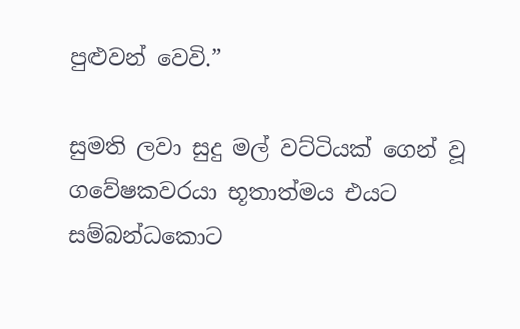පුළුවන් වෙවි.”

සුමති ලවා සුදු මල් වට්ටියක් ගෙන් වූ ගවේෂකවරයා භූතාත්මය එයට සම්බන්ධකොට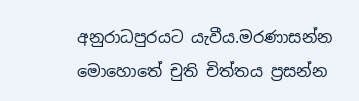අනුරාධපුරයට යැවීය.මරණාසන්න මොහොතේ චුති චිත්තය ප්‍රසන්න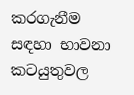කරගැනීම සඳහා භාවනා කටයුතුවල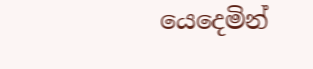යෙදෙමින්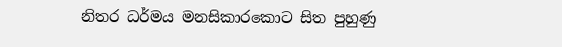නිතර ධර්මය මනසිකාරකොට සිත පුහුණු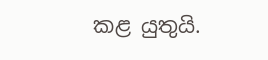කළ යුතුයි.